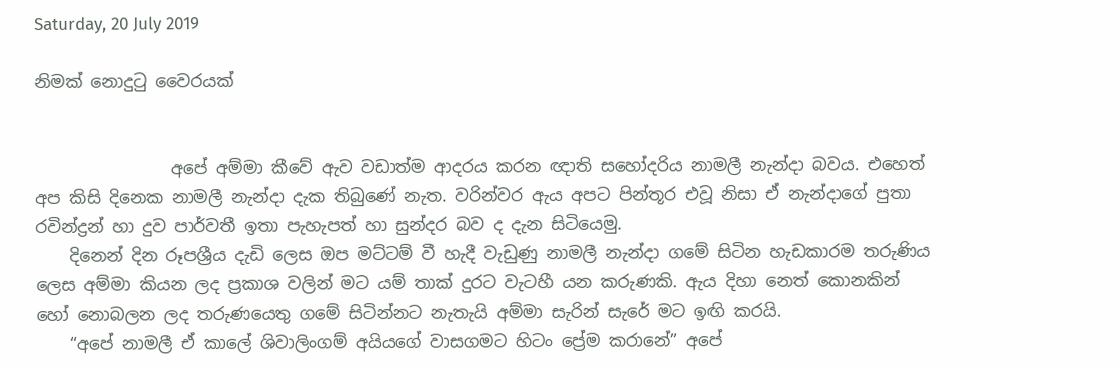Saturday, 20 July 2019

නිමක් නොදුටු වෛරයක්


                අපේ අම්මා කීවේ ඇව වඩාත්ම ආදරය කරන ඥාති සහෝදරිය නාමලී නැන්දා බවය. එහෙත් අප කිසි දිනෙක නාමලී නැන්දා දැක තිබුණේ නැත. වරින්වර ඇය අපට පින්තූර එවූ නිසා ඒ නැන්දාගේ පුතා රවින්ද්‍රන් හා දුව පාර්වතී ඉතා පැහැපත් හා සුන්දර බව ද දැන සිටියෙමු.
    දිනෙන් දින රූපශ්‍රීය දැඩි ලෙස ඔප මට්ටම් වී හැදී වැඩුණු නාමලී නැන්දා ගමේ සිටින හැඩකාරම තරුණිය ලෙස අම්මා කියන ලද ප්‍රකාශ වලින් මට යම් තාක් දුරට වැටහී යන කරුණකි. ඇය දිහා නෙත් කොනකින් හෝ නොබලන ලද තරුණයෙතු ගමේ සිටින්නට නැතැයි අම්මා සැරින් සැරේ මට ඉඟි කරයි.
    “අපේ නාමලී ඒ කාලේ ශිවාලිංගම් අයියගේ වාසගමට හිටං ප්‍රේම කරානේ” අපේ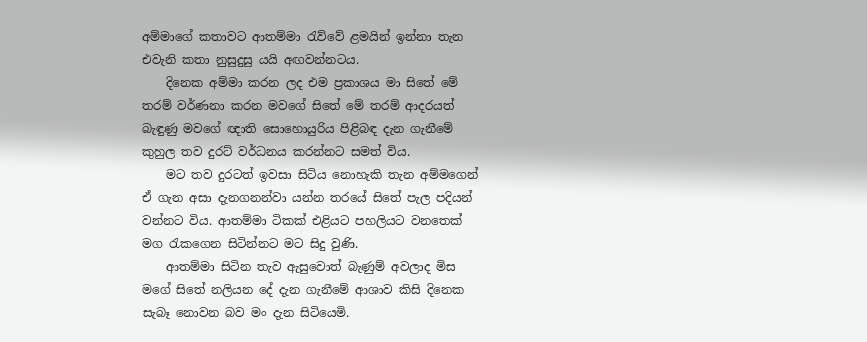අම්මාගේ කතාවට ආතම්මා රැව්වේ ළමයින් ඉන්නා තැන එවැනි කතා නුසුදුසු යයි අඟවන්නටය.
    දිනෙක අම්මා කරන ලද එම ප්‍රකාශය මා සිතේ මේ තරම් වර්ණනා කරන මවගේ සිතේ මේ තරම් ආදරයත් බැඳුණු මවගේ ඥාති සොහොයුරිය පිළිබඳ දැන ගැනීමේ කුහුල තව දුරට් වර්ධනය කරන්නට සමත් විය.
    මට තව දුරටත් ඉවසා සිටිය නොහැකි තැන අම්මගෙන් ඒ ගැන අසා දැනගනන්වා යන්න තරයේ සිතේ පැල පදියන් වන්නට විය. ආතම්මා ටිකක් එළියට පහලියට වනතෙක් මග රැකගෙන සිටින්නට මට සිදු වුණි.
    ආතම්මා සිටින තැව ඇසුවොත් බැණුම් අවලාද මිස මගේ සිතේ නලියන දේ දැන ගැනීමේ ආශාව කිසි දිනෙක සැබෑ නොවන බව මං දැන සිටියෙමි.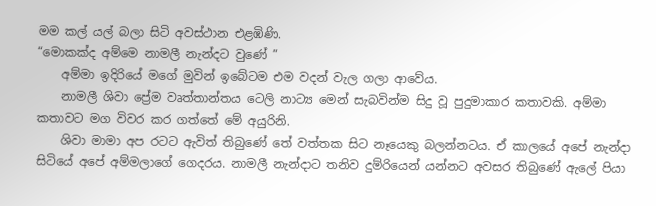මම කල් යල් බලා සිටි අවස්ථාන එළඹිණි.
“මොකක්ද අම්මෙ නාමලී නැන්දට වුණේ ”
    අම්මා ඉදිරියේ මගේ මුවින් ඉබේටම එම වදන් වැල ගලා ආවේය.
    නාමලී ශිවා ප්‍රේම වෘත්තාන්තය ටෙලි නාට්‍ය මෙන් සැබවින්ම සිදු වූ පුදුමාකාර කතාවකි. අම්මා කතාවට මග විවර කර ගත්තේ මේ අයුරිනි.
    ශිවා මාමා අප රටට ඇවිත් තිබුණේ තේ වත්තක සිට නෑයෙකු බලන්නටය. ඒ කාලයේ අපේ නැන්දා සිටියේ අපේ අම්මලාගේ ගෙදරය. නාමලී නැන්දාට තනිව දුම්රියෙන් යන්නට අවසර තිබුණේ ඇලේ පියා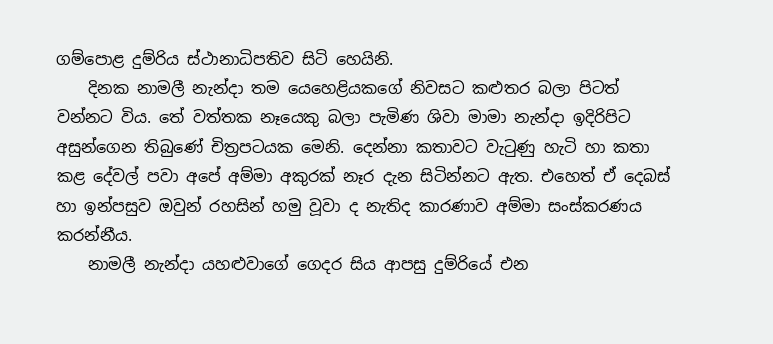ගම්පොළ දුම්රිය ස්ථානාධිපතිව සිටි හෙයිනි.
    දිනක නාමලී නැන්දා තම යෙහෙළියකගේ නිවසට කළුතර බලා පිටත් වන්නට විය. තේ වත්තක නෑයෙකු බලා පැමිණ ශිවා මාමා නැන්දා ඉදිරිපිට අසුන්ගෙන තිබුණේ චිත්‍රපටයක මෙනි. දෙන්නා කතාවට වැටුණු හැටි හා කතා කළ දේවල් පවා අපේ අම්මා අකුරක් නෑර දැන සිටින්නට ඇත. එහෙත් ඒ දෙබස් හා ඉන්පසුව ඔවුන් රහසින් හමු වූවා ද නැතිද කාරණාව අම්මා සංස්කරණය කරන්නීය.
    නාමලී නැන්දා යහළුවාගේ ගෙදර සිය ආපසු දුම්රියේ එන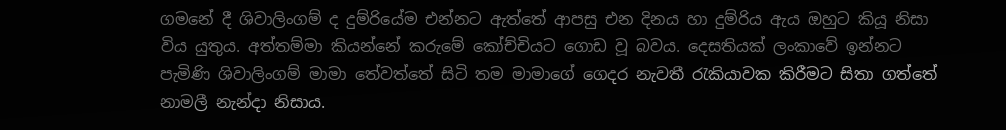ගමනේ දී ශිවාලිංගම් ද දුම්රියේම එන්නට ඇත්තේ ආපසු එන දිනය හා දුම්රිය ඇය ඔහුට කියූ නිසා විය යුතුය. අත්තම්මා කියන්නේ කරුමේ කෝච්චියට ගොඩ වූ බවය. දෙසතියක් ලංකාවේ ඉන්නට පැමිණි ශිවාලිංගම් මාමා තේවත්තේ සිටි තම මාමාගේ ගෙදර නැවතී රැකියාවක කිරීමට සිතා ගත්තේ නාමලී නැන්දා නිසාය.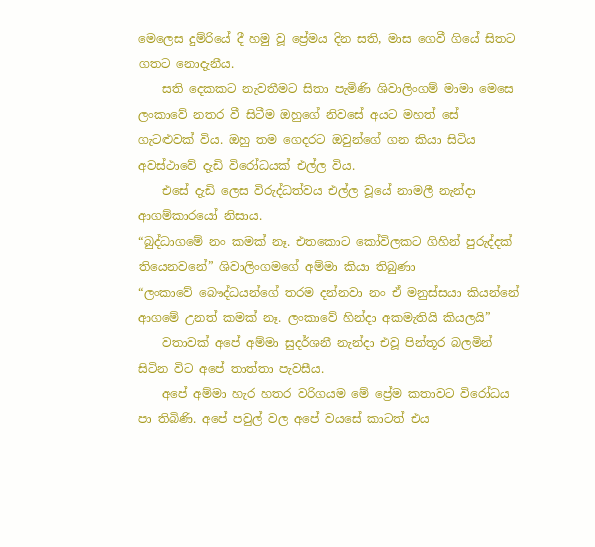මෙලෙස දුම්රියේ දී හමු වූ ප්‍රේමය දින සති, මාස ගෙවී ගියේ සිතට ගතට නොදැනීය.
    සති දෙකකට නැවතීමට සිතා පැමිණි ශිවාලිංගම් මාමා මෙසෙ ලංකාවේ නතර වී සිටීම ඔහුගේ නිවසේ අයට මහත් සේ ගැටළුවක් විය. ඔහු තම ගෙදරට ඔවුන්ගේ ගන කියා සිටිය අවස්ථාවේ දැඩි විරෝධයක් එල්ල විය.
    එසේ දැඩි ලෙස විරුද්ධත්වය එල්ල වූයේ නාමලී නැන්දා ආගම්කාරයෝ නිසාය.
“බුද්ධාගමේ නං කමක් නෑ. එතකොට කෝවිලකට ගිහින් පුරුද්දක් තියෙනවනේ” ශිවාලිංගමගේ අම්මා කියා තිබුණා
“ලංකාවේ බෞද්ධයන්ගේ තරම දන්නවා නං ඒ මනුස්සයා කියන්නේ ආගමේ උනත් කමක් නෑ. ලංකාවේ හින්දා අකමැතියි කියලයි”
    වතාවක් අපේ අම්මා සුදර්ශනී නැන්දා එවූ පින්තූර බලමින් සිටින විට අපේ තාත්තා පැවසීය.
    අපේ අම්මා හැර හතර වරිගයම මේ ප්‍රේම කතාවට විරෝධය පා තිබිණි. අපේ පවුල් වල අපේ වයසේ කාටත් එය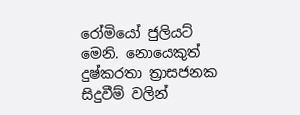රෝමියෝ ජුලියට් මෙනි. නොයෙකුත් දුෂ්කරතා ත්‍රාසජනක සිදුවීම් වලින්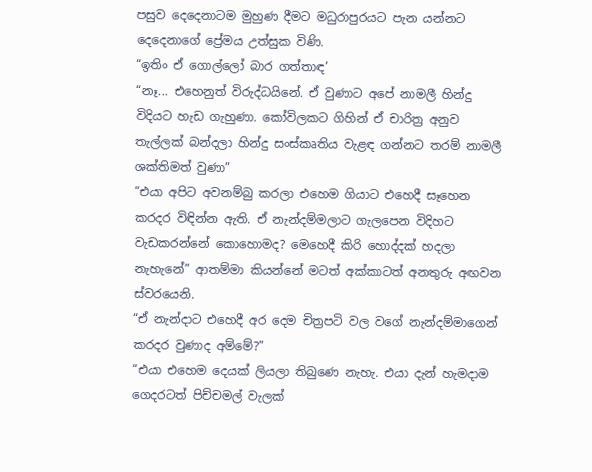පසුව දෙදෙනාටම මුහුණ දීමට මධුරාපුරයට පැන යන්නට දෙදෙනාගේ ප්‍රේමය උත්සුක විණි.
“ඉතිං ඒ ගොල්ලෝ බාර ගත්තාඳ’
“නෑ... එහෙනුත් විරුද්ධයිනේ. ඒ වුණාට අපේ නාමලී හින්දු විදියට හැඩ ගැහුණා. කෝවිලකට ගිහින් ඒ චාරිත්‍ර අනුව තැල්ලක් බන්දලා හින්දු සංස්කෘතිය වැළඳ ගන්නට තරම් නාමලී ශක්තිමත් වුණා”
“එයා අපිට අවනම්බු කරලා එහෙම ගියාට එහෙදී සෑහෙන කරදර විඳින්න ඇති. ඒ නැන්දම්මලාට ගැලපෙන විදිහට වැඩකරන්නේ කොහොමද? මෙහෙදී කිරි හොද්දක් හදලා නැහැනේ” ආතම්මා කියන්නේ මටත් අක්කාටත් අනතුරු අඟවන ස්වරයෙනි.
“ඒ නැන්දාට එහෙදී අර දෙම චිත්‍රපටි වල වගේ නැන්දම්මාගෙන් කරදර වුණාද අම්මේ?”
“එයා එහෙම දෙයක් ලියලා තිබුණෙ නැහැ. එයා දැන් හැමදාම ගෙදරටත් පිච්චමල් වැලක්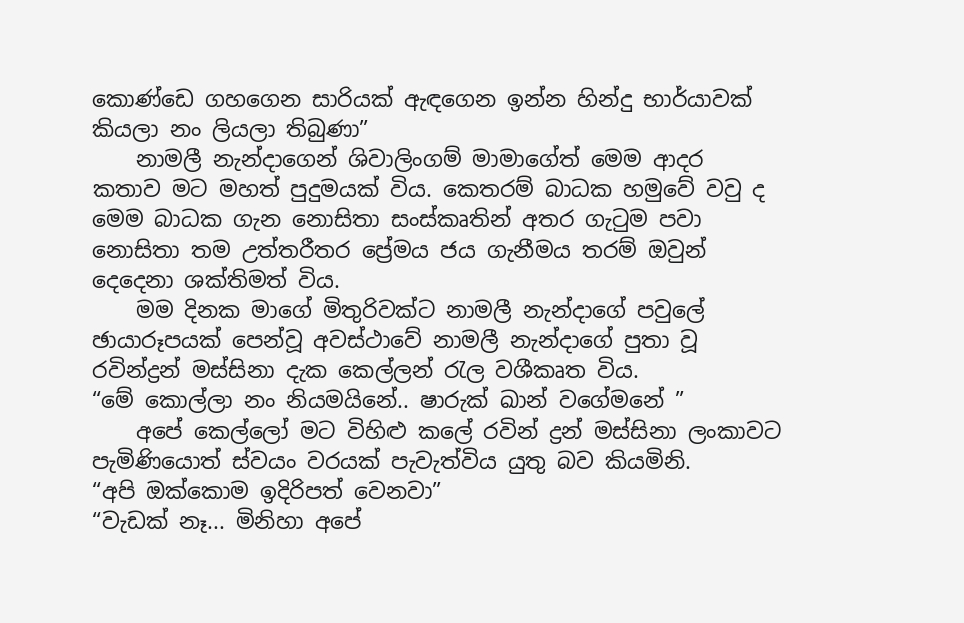කොණ්ඩෙ ගහගෙන සාරියක් ඇඳගෙන ඉන්න හින්දු භාර්යාවක් කියලා නං ලියලා තිබුණා”
    නාමලී නැන්දාගෙන් ශිවාලිංගම් මාමාගේත් මෙම ආදර කතාව මට මහත් පුදුමයක් විය. කෙතරම් බාධක හමුවේ වවු ද මෙම බාධක ගැන නොසිතා සංස්කෘතින් අතර ගැටුම පවා නොසිතා තම උත්තරීතර ප්‍රේමය ජය ගැනීමය තරම් ඔවුන් දෙදෙනා ශක්තිමත් විය.
    මම දිනක මාගේ මිතුරිවක්ට නාමලී නැන්දාගේ පවුලේ ඡායාරූපයක් පෙන්වූ අවස්ථාවේ නාමලී නැන්දාගේ පුතා වූ රවින්ද්‍රන් මස්සිනා දැක කෙල්ලන් රැල වශීකෘත විය.
“මේ කොල්ලා නං නියමයිනේ.. ෂාරුක් ඛාන් වගේමනේ ”
    අපේ කෙල්ලෝ මට විහිළු කලේ රවින් ද්‍රන් මස්සිනා ලංකාවට පැමිණියොත් ස්වයං වරයක් පැවැත්විය යුතු බව කියමිනි.
“අපි ඔක්කොම ඉදිරිපත් වෙනවා”
“වැඩක් නෑ... මිනිහා අපේ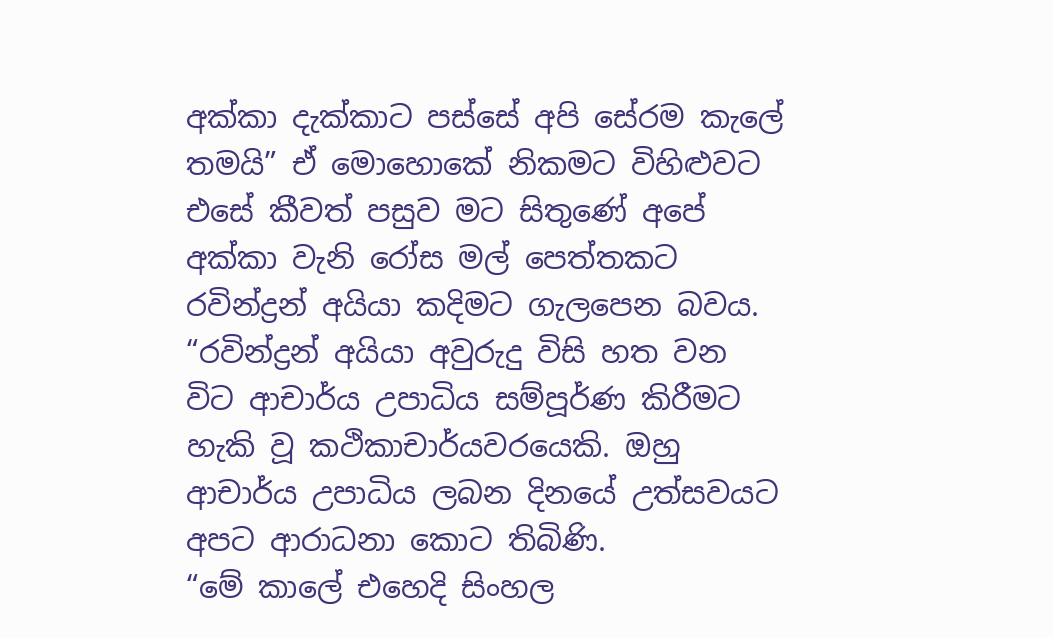අක්කා දැක්කාට පස්සේ අපි සේරම කැලේ තමයි” ඒ මොහොකේ නිකමට විහිළුවට එසේ කීවත් පසුව මට සිතුණේ අපේ අක්කා වැනි රෝස මල් පෙත්තකට රවින්ද්‍රන් අයියා කදිමට ගැලපෙන බවය.
“රවින්ද්‍රන් අයියා අවුරුදු විසි හත වන විට ආචාර්ය උපාධිය සම්පූර්ණ කිරීමට හැකි වූ කථිකාචාර්යවරයෙකි. ඔහු ආචාර්ය උපාධිය ලබන දිනයේ උත්සවයට අපට ආරාධනා කොට තිබිණි.
“මේ කාලේ එහෙදි සිංහල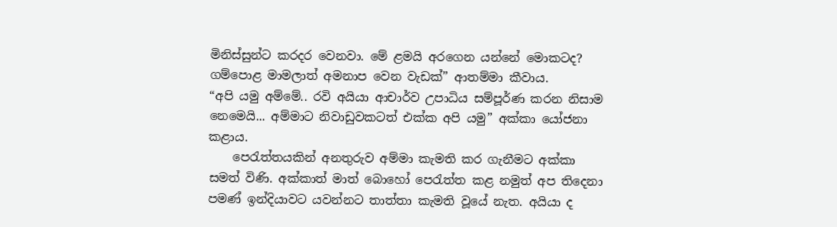මිනිස්සුන්ට කරදර වෙනවා. මේ ළමයි අරගෙන යන්නේ මොකටද? ගම්පොළ මාමලාත් අමනාප වෙන වැඩක්” ආතම්මා කීවාය.
“අපි යමු අම්මේ.. රවි අයියා ආචාර්ව උපාධිය සම්පූර්ණ කරන නිසාම නෙමෙයි... අම්මාට නිවාඩුවකටත් එක්ක අපි යමු” අක්කා යෝජනා කළාය.
    පෙරැත්තයකින් අනතුරුව අම්මා කැමති කර ගැනීමට අක්කා සමත් විණි. අක්කාත් මාත් බොහෝ පෙරැත්ත කළ නමුත් අප තිදෙනා පමණ් ඉන්දියාවට යවන්නට තාත්තා කැමති වූයේ නැත. අයියා ද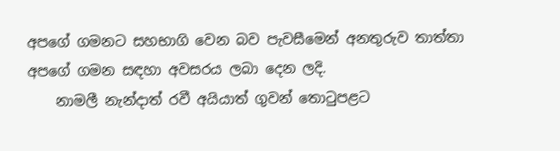අපගේ ගමනට සහභාගි වෙන බව පැවසීමෙන් අනතුරුව තාත්තා අපගේ ගමන සඳහා අවසරය ලබා දෙන ලදි.
    නාමලී නැන්දාත් රවී අයියාත් ගුවන් තොටුපළට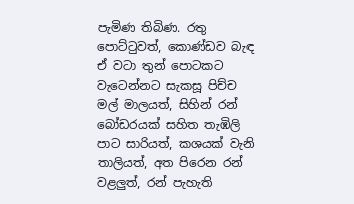පැමිණ තිබිණ. රතු පොට්ටුවත්, කොණ්ඩව බැඳ ඒ වටා තුන් පොටකට වැටෙන්නට සැකසූ පිච්ච මල් මාලයත්, සිහින් රන් බෝඩරයක් සහිත තැඹිලි පාට සාරියත්, කශයක් වැනි තාලියත්, අත පිරෙන රන් වළලුත්, රන් පැහැති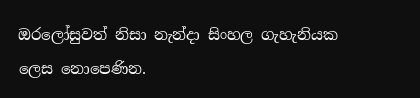ඔරලෝසුවත් නිසා නැන්දා සිංහල ගැහැනියක ලෙස නොපෙණින.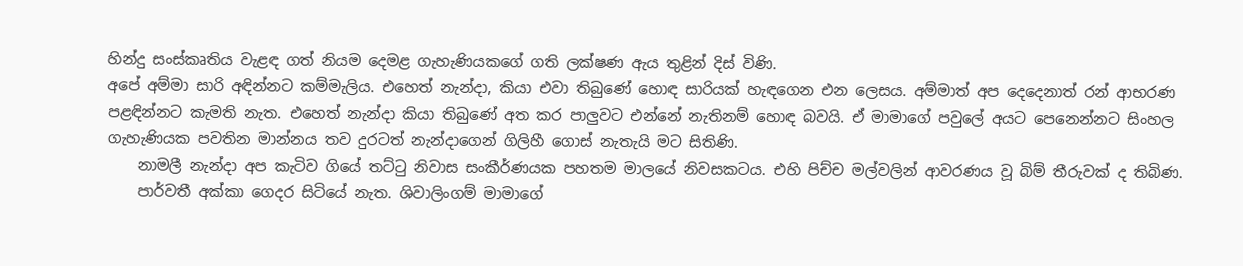හින්දු සංස්කෘතිය වැළඳ ගත් නියම දෙමළ ගැහැණියකගේ ගති ලක්ෂණ ඇය තුළින් දිස් විණි.
අපේ අම්මා සාරි අඳින්නට කම්මැලිය. එහෙත් නැන්දා, කියා එවා තිබුණේ හොඳ සාරියක් හැඳගෙන එන ලෙසය. අම්මාත් අප දෙදෙනාත් රන් ආභරණ පළඳින්නට කැමති නැත. එහෙත් නැන්දා කියා තිබුණේ අත කර පාලුවට එන්නේ නැතිනම් හොඳ බවයි. ඒ මාමාගේ පවුලේ අයට පෙනෙන්නට සිංහල ගැහැණියක පවතින මාන්නය තව දුරටත් නැන්දාගෙන් ගිලිහී ගොස් නැතැයි මට සිතිණි.
    නාමලී නැන්දා අප කැටිව ගියේ තට්ටු නිවාස සංකීර්ණයක පහතම මාලයේ නිවසකටය. එහි පිච්ච මල්වලින් ආවරණය වූ බිම් තීරුවක් ද තිබිණ.
    පාර්වතී අක්කා ගෙදර සිටියේ නැත. ශිවාලිංගම් මාමාගේ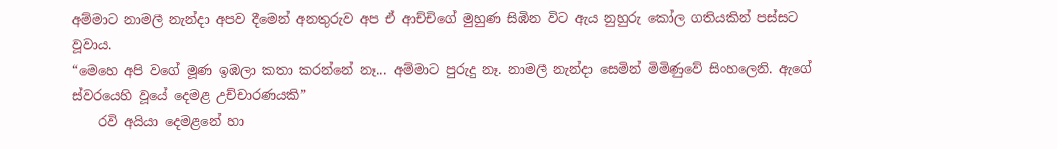අම්මාට නාමලී නැන්දා අපව දීමෙන් අනතුරුව අප ඒ ආච්චිගේ මුහුණ සිඹින විට ඇය නුහුරු කෝල ගතියකින් පස්සට වූවාය.
“මෙහෙ අපි වගේ මූණ ඉඹලා කතා කරන්නේ නෑ... අම්මාට පුරුදු නෑ. නාමලී නැන්දා සෙමින් මිමිණුවේ සිංහලෙනි. ඇගේ ස්වරයෙහි වූයේ දෙමළ උච්චාරණයකි”
    රවි අයියා දෙමළනේ හා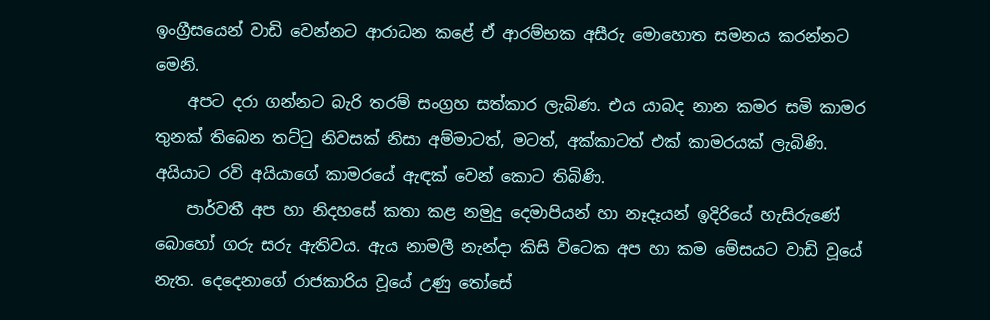ඉංග්‍රීසයෙන් වාඩි වෙන්නට ආරාධන කළේ ඒ ආරම්භක අසීරු මොහොත සමනය කරන්නට මෙනි.
    අපට දරා ගන්නට බැරි තරම් සංග්‍රහ සත්කාර ලැබිණ. එය යාබද නාන කමර සමි කාමර තුනක් තිබෙන තට්ටු නිවසක් නිසා අම්මාටත්, මටත්, අක්කාටත් එක් කාමරයක් ලැබිණි. අයියාට රවි අයියාගේ කාමරයේ ඇඳක් වෙන් කොට තිබිණි.
    පාර්වතී අප හා නිදහසේ කතා කළ නමුදු දෙමාපියන් හා නෑදෑයන් ඉදිරියේ හැසිරුණේ බොහෝ ගරු සරු ඇතිවය. ඇය නාමලී නැන්දා කිසි විටෙක අප හා කම මේසයට වාඩි වූයේ නැත. දෙදෙනාගේ රාජකාරිය වූයේ උණු තෝසේ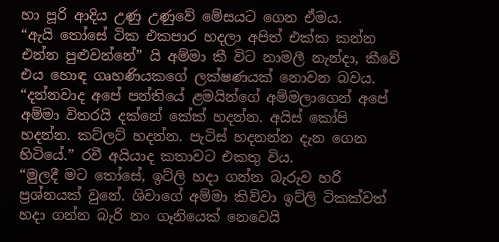හා පූරි ආදිය උණු උණුවේ මේසයට ගෙන ඒමය.
“ඇයි තෝසේ ටික එකපාර හදලා අපිත් එක්ක කන්න එන්න පුළුවන්නේ” යි අම්මා කී විට නාමලී නැන්දා, කීවේ එය හොඳ ගෘහණියකගේ ලක්ෂණයක් නොවන බවය.
“දන්නවාද අපේ පන්තියේ ළමයින්ගේ අම්මලාගෙන් අපේ අම්මා විතරයි දක්නේ කේක් හදන්න. අයිස් කෝපි හදන්න. කට්ලට් හදන්න. පැටිස් හදනන්න දැන ගෙන හිටියේ.” රවී අයියාද කතාවට එකතු විය.
“මුලදී මට තෝසේ, ඉට්ලි හදා ගන්න බැරුව හරි ප්‍රශ්නයක් වුනේ. ශිවාගේ අම්මා කිව්වා ඉට්ලි ටිකක්වත් හදා ගන්න බැරි නං ගෑනියෙක් නෙවෙයි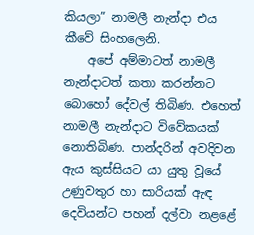කියලා” නාමලී නැන්දා එය කීවේ සිංහලෙනි.
    අපේ අම්මාටත් නාමලී නැන්දාටත් කතා කරන්නට බොහෝ දේවල් තිබිණ. එහෙත් නාමලී නැන්දාට විවේකයක් නොතිබිණ. පාන්දරින් අවදිවන ඇය කුස්සියට යා යුතු වූයේ උණුවතුර හා සාරියක් ඇඳ දෙවියන්ට පහන් දල්වා නළළේ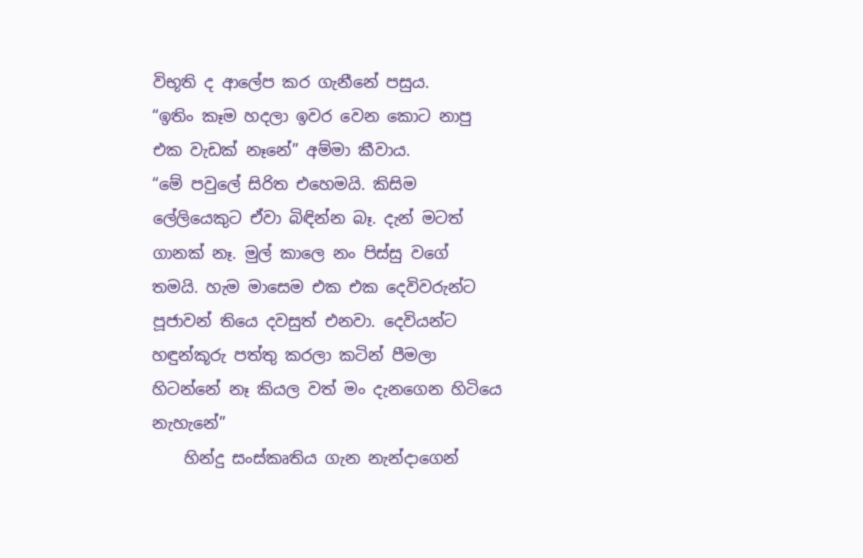විභූති ද ආලේප කර ගැනීනේ පසුය.
“ඉතිං කෑම හදලා ඉවර වෙන කොට නාපු එක වැඩක් නෑනේ” අම්මා කීවාය.
“මේ පවුලේ සිරිත එහෙමයි. කිසිම ලේලියෙකුට ඒවා බිඳින්න බෑ. දැන් මටත් ගානක් නෑ. මුල් කාලෙ නං පිස්සු වගේ තමයි. හැම මාසෙම එක එක දෙවිවරුන්ට පූජාවන් තියෙ දවසුත් එනවා. දෙවියන්ට හඳුන්කූරු පත්තු කරලා කටින් පීමලා හිටන්නේ නෑ කියල වත් මං දැනගෙන හිටියෙ නැහැනේ”
    හින්දු සංස්කෘතිය ගැන නැන්දාගෙන්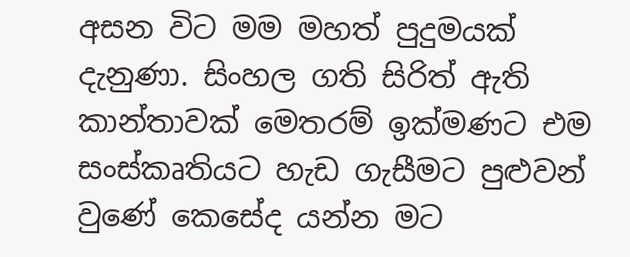අසන විට මම මහත් පුදුමයක් දැනුණා. සිංහල ගති සිරිත් ඇති කාන්තාවක් මෙතරම් ඉක්මණට එම සංස්කෘතියට හැඩ ගැසීමට පුළුවන් වුණේ කෙසේද යන්න මට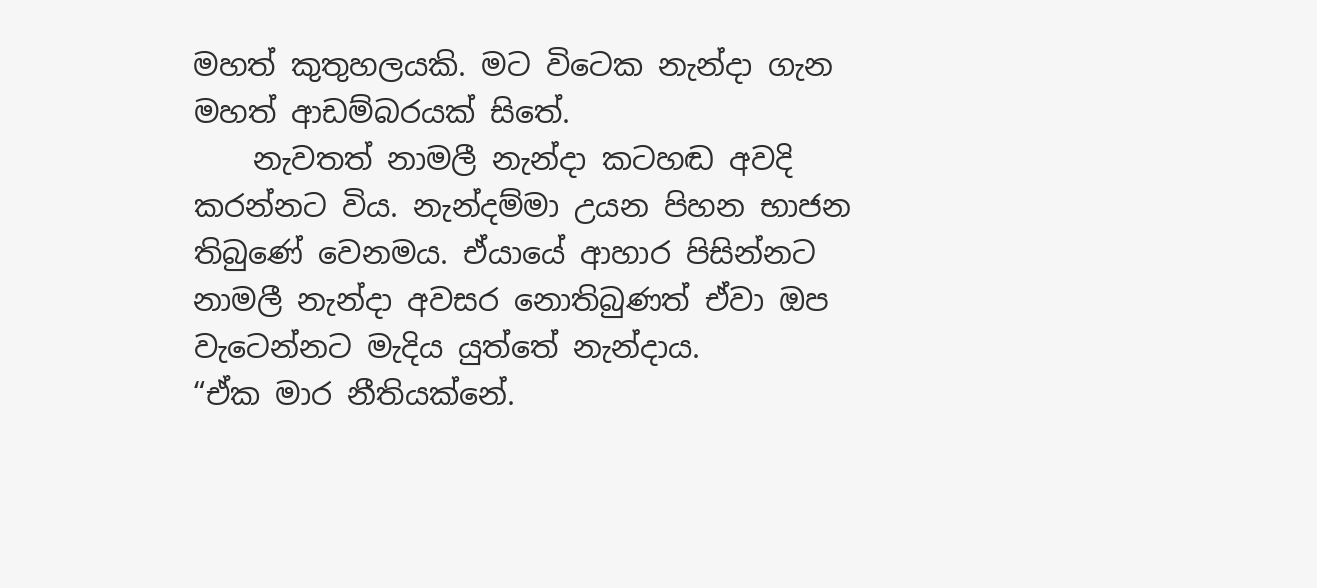මහත් කුතුහලයකි. මට විටෙක නැන්දා ගැන මහත් ආඩම්බරයක් සිතේ.
    නැවතත් නාමලී නැන්දා කටහඬ අවදි කරන්නට විය. නැන්දම්මා උයන පිහන භාජන තිබුණේ වෙනමය. ඒයායේ ආහාර පිසින්නට නාමලී නැන්දා අවසර නොතිබුණත් ඒවා ඔප වැටෙන්නට මැදිය යුත්තේ නැන්දාය.
“ඒක මාර නීතියක්නේ.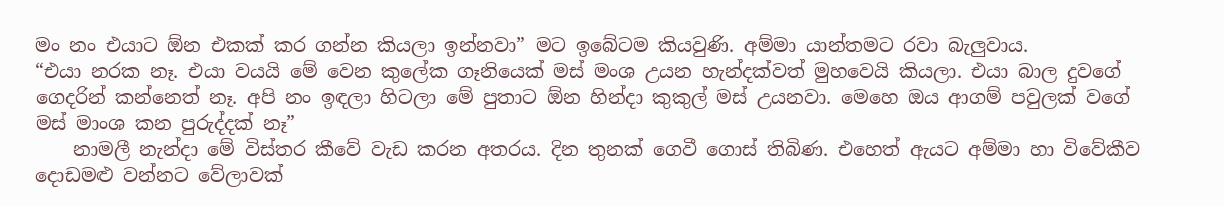මං නං එයාට ඕන එකක් කර ගන්න කියලා ඉන්නවා” මට ඉබේටම කියවුණි. අම්මා යාන්තමට රවා බැලුවාය.
“එයා නරක නෑ. එයා වයයි මේ වෙන කුලේක ගෑනියෙක් මස් මංශ උයන හැන්දක්වත් මුහවෙයි කියලා. එයා බාල දුවගේ ගෙදරින් කන්නෙත් නෑ. අපි නං ඉඳලා හිටලා මේ පුතාට ඕන හින්දා කුකුල් මස් උයනවා. මෙහෙ ඔය ආගම් පවුලක් වගේ මස් මාංශ කන පුරුද්දක් නෑ”
    නාමලී නැන්දා මේ විස්තර කීවේ වැඩ කරන අතරය. දින තුනක් ගෙවී ගොස් තිබිණ. එහෙත් ඇයට අම්මා හා විවේකීව දොඩමළු වන්නට වේලාවක්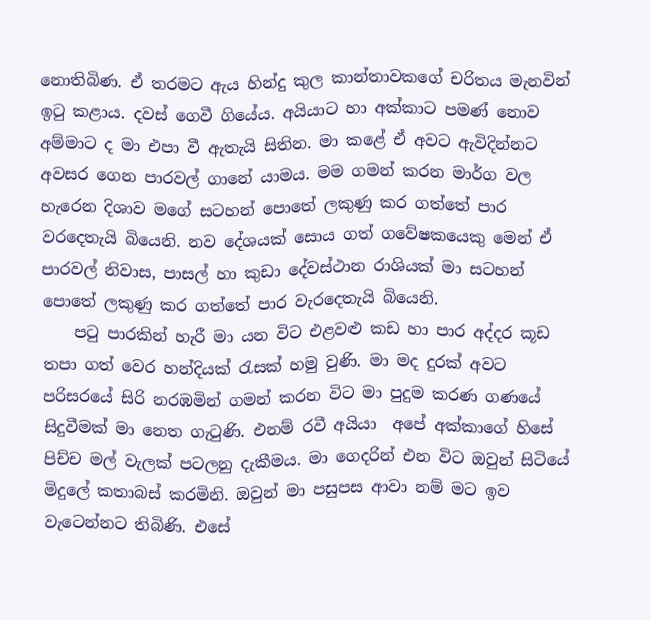නොතිබිණ. ඒ තරමට ඇය හින්දු කුල කාන්තාවකගේ චරිතය මැනවින් ඉටු කළාය. දවස් ගෙවී ගියේය. අයියාට හා අක්කාට පමණ් නොව අම්මාට ද මා එපා වී ඇතැයි සිතින. මා කළේ ඒ අවට ඇවිදින්නට අවසර ගෙන පාරවල් ගානේ යාමය. මම ගමන් කරන මාර්ග වල හැරෙන දිශාව මගේ සටහන් පොතේ ලකුණු කර ගත්තේ පාර වරදෙතැයි බියෙනි. නව දේශයක් සොය ගත් ගවේෂකයෙකු මෙන් ඒ පාරවල් නිවාස, පාසල් හා කුඩා දේවස්ථාන රාශියක් මා සටහන් පොතේ ලකුණු කර ගත්තේ පාර වැරදෙතැයි බියෙනි.
    පටු පාරකින් හැරී මා යන විට එළවළු කඩ හා පාර අද්දර කූඩ තපා ගත් වෙර හන්දියක් රැසක් හමු වුණි. මා මද දුරක් අවට පරිසරයේ සිරි නරඹමින් ගමන් කරන විට මා පුදුම කරණ ගණයේ සිදුවීමක් මා නෙත ගැටුණි. එනම් රවී අයියා  අපේ අක්කාගේ හිසේ පිච්ච මල් වැලක් පටලනු දැකීමය. මා ගෙදරින් එන විට ඔවුන් සිටියේ මිදුලේ කතාබස් කරමිනි. ඔවුන් මා පසුපස ආවා නම් මට ඉව වැටෙන්නට තිබිණි. එසේ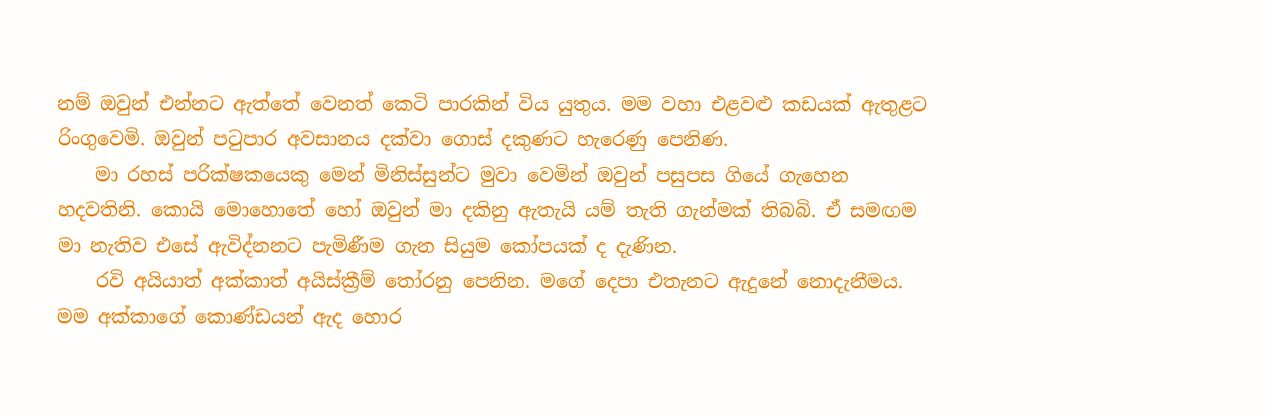නම් ඔවුන් එන්නට ඇත්තේ වෙනත් කෙටි පාරකින් විය යුතුය. මම වහා එළවළු කඩයක් ඇතුළට රිංගුවෙමි. ඔවුන් පටුපාර අවසානය දක්වා ගොස් දකුණට හැරෙණු පෙනිණ.
    මා රහස් පරික්ෂකයෙකු මෙන් මිනිස්සුන්ට මුවා වෙමින් ඔවුන් පසුපස ගියේ ගැහෙන හදවතිනි. කොයි මොහොතේ හෝ ඔවුන් මා දකිනු ඇතැයි යම් තැති ගැන්මක් තිබබි. ඒ සමඟම මා නැතිව එසේ ඇවිද්නනට පැමිණීම ගැන සියුම කෝපයක් ද දැණින.
    රවි අයියාත් අක්කාත් අයිස්ක්‍රීම් තෝරනු පෙනින. මගේ දෙපා එතැනට ඇදුනේ නොදැනීමය. මම අක්කාගේ කොණ්ඩයන් ඇද හොර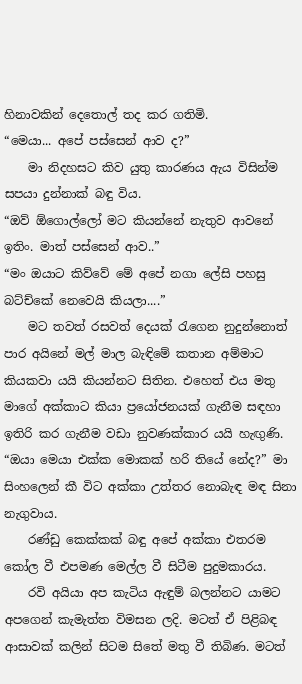හිනාවකින් දෙතොල් තද කර ගතිමි.
“මෙයා... අපේ පස්සෙන් ආව ද?”
    මා නිදහසට කිව යුතු කාරණය ඇය විසින්ම සපයා දුන්නාක් බඳු විය.
“ඔව් ඕගොල්ලෝ මට කියන්නේ නැතුව ආවනේ ඉතිං. මාත් පස්සෙන් ආව..”
“මං ඔයාට කිව්වේ මේ අපේ නගා ලේසි පහසු බට්ච්කේ නෙවෙයි කියලා....”
    මට තවත් රසවත් දෙයක් රැගෙන නුදුන්නොත් පාර අයිනේ මල් මාල බැඳිමේ කතාන අම්මාට කියකවා යයි කියන්නට සිතින. එහෙත් එය මතු මාගේ අක්කාට කියා ප්‍රයෝජනයක් ගැනීම සඳහා ඉතිරි කර ගැනීම වඩා නුවණක්කාර යයි හැඟුණි.
“ඔයා මෙයා එක්ක මොකක් හරි තියේ නේද?” මා සිංහලෙන් කී විට අක්කා උත්තර නොබැඳ මඳ සිනා නැගුවාය.
    රණ්ඩු කෙක්කක් බඳු අපේ අක්කා එතරම කෝල වී එපමණ මෙල්ල වී සිටීම පුදුමකාරය.
    රවි අයියා අප කැටිය ඇඳුම් බලන්නට යාමට අපගෙන් කැමැත්ත විමසන ලදි. මටත් ඒ පිළිබඳ ආසාවක් කලින් සිටම සිතේ මතු වී තිබිණ. මටත්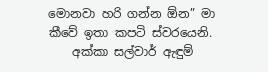මොනවා හරි ගන්න ඕන” මා කීවේ ඉතා කපටි ස්වරයෙනි.
    අක්කා සල්වාර් ඇඳුම්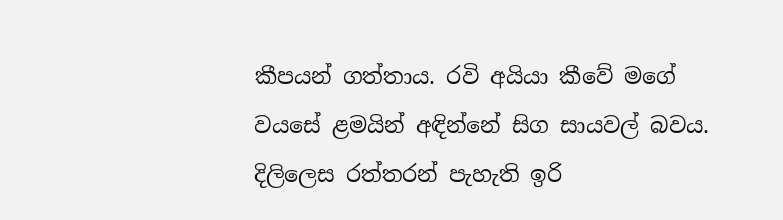කීපයන් ගත්තාය. රවි අයියා කීවේ මගේ වයසේ ළමයින් අඳින්නේ සිග සායවල් බවය. දිලිලෙස රත්තරන් පැහැති ඉරි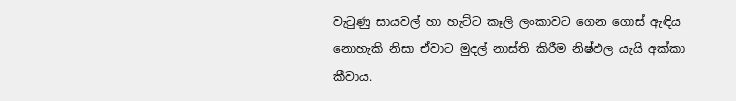වැටුණු සායවල් හා හැට්ට කෑලි ලංකාවට ගෙන ගොස් ඇඳිය නොහැකි නිසා ඒවාට මුදල් නාස්ති කිරීම නිෂ්ඵල යැයි අක්කා කීවාය.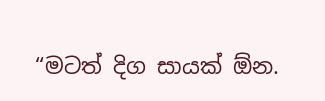“මටත් දිග සායක් ඕන.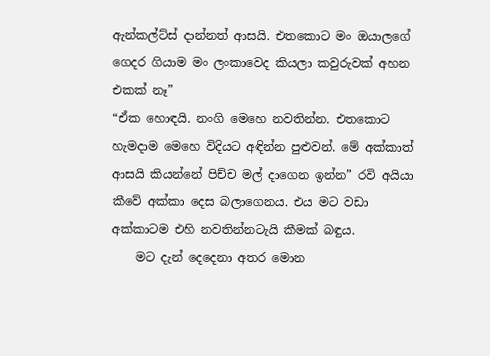ඇන්කල්ට්ස් දාන්නත් ආසයි. එතකොට මං ඔයාලගේ ගෙදර ගියාම මං ලංකාවෙද කියලා කවුරුවක් අහන එකක් නෑ”
“ඒක හොඳයි. නංගි මෙහෙ නවතින්න. එතකොට හැමදාම මෙහෙ විදියට අඳින්න පුළුවන්. මේ අක්කාත් ආසයි කියන්නේ පිච්ච මල් දාගෙන ඉන්න” රවි අයියා කීවේ අක්කා දෙස බලාගෙනය. එය මට වඩා අක්කාටම එහි නවතින්නටැයි කීමක් බඳුය.
    මට දැන් දෙදෙනා අතර මොන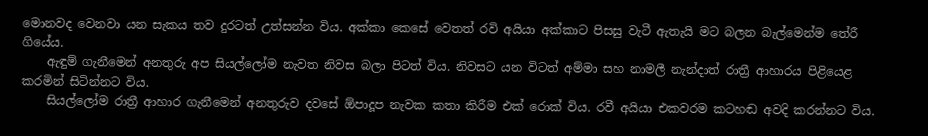මොනවද වෙනවා යන සැකය තව දුරටත් උත්සන්න විය. අක්කා කෙසේ වෙතත් රවි අයියා අක්කාට පිසසු වැටී ඇතැයි මට බලන බැල්මෙන්ම තේරී ගියේය.
    ඇඳුම් ගැනීමෙන් අනතුරු අප සියල්ලෝම නැවත නිවස බලා පිටත් විය. නිවසට යන විටත් අම්මා සහ නාමලී නැන්දාත් රාත්‍රී ආහාරය පිළියෙළ කරමින් සිටින්නට විය.
    සියල්ලෝම රාත්‍රී ආහාර ගැනීමෙන් අනතුරුව දවසේ ඕපාදූප නැවක කතා කිරීම එක් රොක් විය. රවී අයියා එකවරම කටහඬ අවදි කරන්නට විය.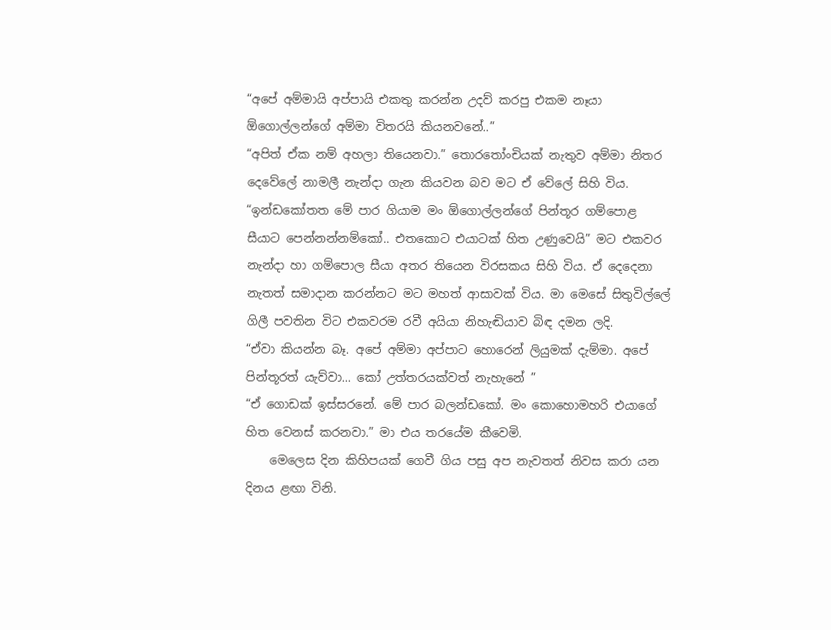“අපේ අම්මායි අප්පායි එකතු කරන්න උදව් කරපු එකම නෑයා ඕගොල්ලන්ගේ අම්මා විතරයි කියනවනේ..”
“අපිත් ඒක නම් අහලා තියෙනවා.” තොරතෝංචියක් නැතුව අම්මා නිතර දෙවේලේ නාමලී නැන්දා ගැන කියවන බව මට ඒ වේලේ සිහි විය.
“ඉන්ඩකෝතත මේ පාර ගියාම මං ඕගොල්ලන්ගේ පින්තූර ගම්පොළ සීයාට පෙන්නන්නම්කෝ.. එතකොට එයාටක් හිත උණුවෙයි” මට එකවර නැන්දා හා ගම්පොල සීයා අතර තියෙන විරසකය සිහි විය. ඒ දෙදෙනා නැතත් සමාදාන කරන්නට මට මහත් ආසාවක් විය. මා මෙසේ සිතුවිල්ලේ ගිලී පවතින විට එකවරම රවී අයියා නිහැඬියාව බිඳ දමන ලදි.
“ඒවා කියන්න බෑ. අපේ අම්මා අප්පාට හොරෙන් ලියුමක් දැම්මා. අපේ පින්තූරත් යැව්වා... කෝ උත්තරයක්වත් නැහැනේ ”
“ඒ ගොඩක් ඉස්සරනේ. මේ පාර බලන්ඩකෝ. මං කොහොමහරි එයාගේ හිත වෙනස් කරනවා.” මා එය තරයේම කීවෙමි.
    මෙලෙස දින කිහිපයක් ගෙවී ගිය පසු අප නැවතත් නිවස කරා යන දිනය ළඟා විනි.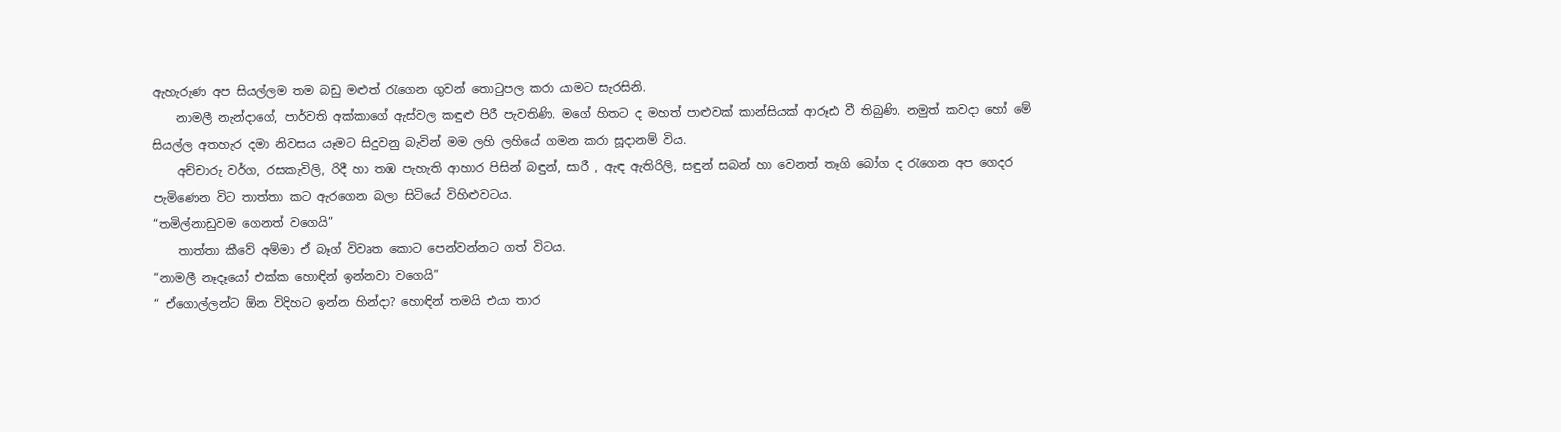ඇහැරුණ අප සියල්ලම තම බඩු මළුත් රැගෙන ගුවන් තොටුපල කරා යාමට සැරසිනි.
    නාමලී නැන්දාගේ, පාර්වති අක්කාගේ ඇස්වල කඳුළු පිරී පැවතිණි. මගේ හිතට ද මහත් පාළුවක් කාන්සියක් ආරූඪ වී තිබුණි. නමුත් කවදා හෝ මේ සියල්ල අතහැර දමා නිවසය යෑමට සිදුවනු බැවින් මම ලහි ලහියේ ගමන කරා සූදානම් විය.
    අච්චාරු වර්ග, රසකැවිලි, රිදී හා තඹ පැහැති ආහාර පිසින් බඳුන්, සාරී , ඇඳ ඇතිරිලි, සඳුන් සබන් හා වෙනත් තෑගි බෝග ද රැගෙන අප ගෙදර පැමිණෙන විට තාත්තා කට ඇරගෙන බලා සිටියේ විහිළුවටය.
“තමිල්නාඩුවම ගෙනත් වගෙයි”
    තාත්තා කීවේ අම්මා ඒ බෑග් විවෘත කොට පෙන්වන්නට ගත් විටය.
“නාමලී නෑදෑයෝ එක්ක හොඳින් ඉන්නවා වගෙයි”
“ ඒගොල්ලන්ට ඕන විදිහට ඉන්න හින්දා? හොඳින් තමයි එයා තාර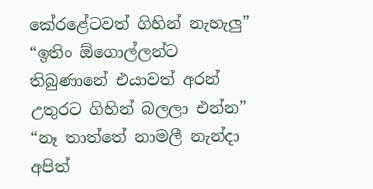කේරළේටවත් ගිහින් නැහැලු”
“ඉතිං ඕගොල්ලන්ට තිබුණානේ එයාවත් අරන් උතුරට ගිහින් බලලා එන්න”
“නෑ තාත්තේ නාමලී නැන්දා අපිත්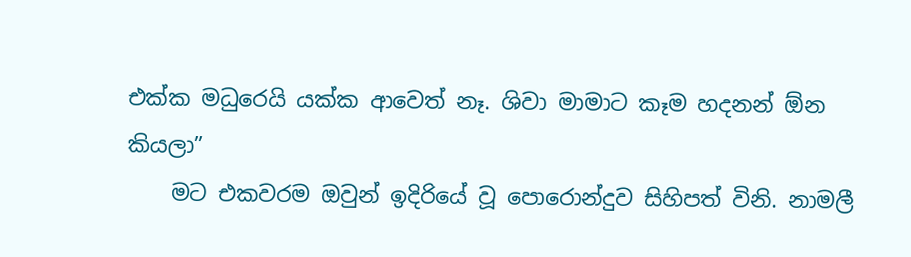එක්ක මධුරෙයි යක්ක ආවෙත් නෑ. ශිවා මාමාට කෑම හදනන් ඕන කියලා”
    මට එකවරම ඔවුන් ඉදිරියේ වූ පොරොන්දුව සිහිපත් විනි. නාමලී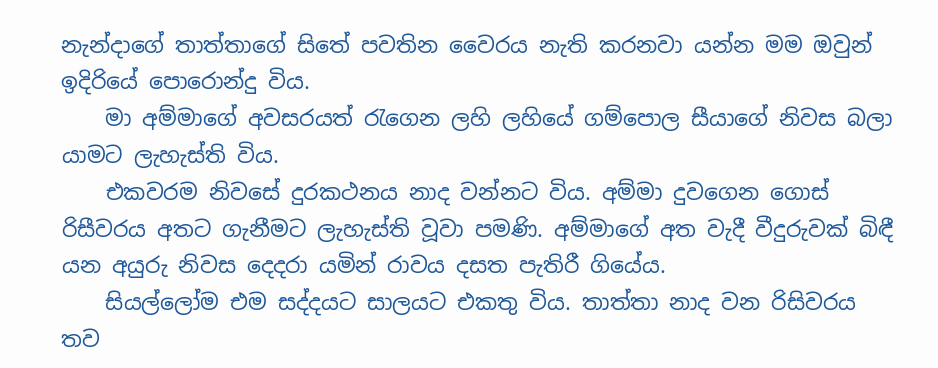නැන්දාගේ තාත්තාගේ සිතේ පවතින වෛරය නැති කරනවා යන්න මම ඔවුන් ඉදිරියේ පොරොන්දු විය.
    මා අම්මාගේ අවසරයත් රැගෙන ලහි ලහියේ ගම්පොල සීයාගේ නිවස බලා යාමට ලැහැස්ති විය.
    එකවරම නිවසේ දුරකථනය නාද වන්නට විය. අම්මා දුවගෙන ගොස් රිසීවරය අතට ගැනීමට ලැහැස්ති වූවා පමණි. අම්මාගේ අත වැදී වීදුරුවක් බිඳී යන අයුරු නිවස දෙදරා යමින් රාවය දසත පැතිරී ගියේය.
    සියල්ලෝම එම සද්දයට සාලයට එකතු විය. තාත්තා නාද වන රිසිවරය තව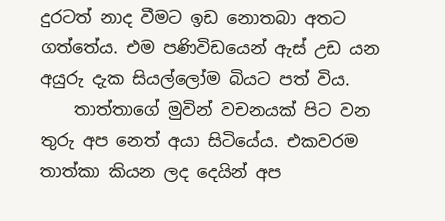දුරටත් නාද වීමට ඉඩ නොතබා අතට ගත්තේය. එම පණිවිඩයෙන් ඇස් උඩ යන අයුරු දැක සියල්ලෝම බියට පත් විය.
    තාත්තාගේ මුවින් වචනයක් පිට වන තුරු අප නෙත් අයා සිටියේය. එකවරම තාත්කා කියන ලද දෙයින් අප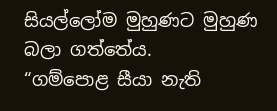සියල්ලෝම මුහුණට මුහුණ බලා ගත්තේය.
“ගම්පොළ සීයා නැති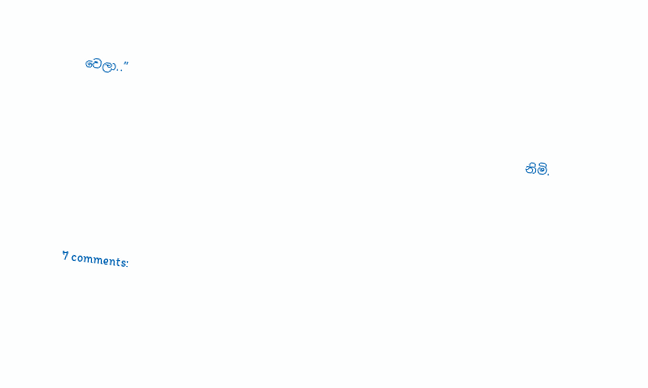වෙලා..”

                                                                           නිමි.




7 comments: